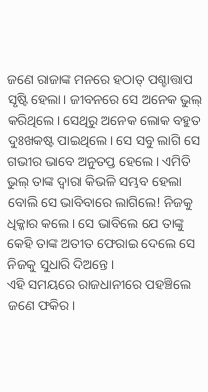ଜଣେ ରାଜାଙ୍କ ମନରେ ହଠାତ୍ ପଶ୍ଚାତ୍ତାପ ସୃଷ୍ଟି ହେଲା। ଜୀବନରେ ସେ ଅନେକ ଭୁଲ୍ କରିଥିଲେ। ସେଥିରୁ ଅନେକ ଲୋକ ବହୁତ ଦୁଃଖକଷ୍ଟ ପାଇଥିଲେ। ସେ ସବୁ ଲାଗି ସେ ଗଭୀର ଭାବେ ଅନୁତପ୍ତ ହେଲେ। ଏମିତି ଭୁଲ୍ ତାଙ୍କ ଦ୍ବାରା କିଭଳି ସମ୍ଭବ ହେଲା ବୋଲି ସେ ଭାବିବାରେ ଲାଗିଲେ! ନିଜକୁ ଧିକ୍କାର କଲେ। ସେ ଭାବିଲେ ଯେ ତାଙ୍କୁ କେହି ତାଙ୍କ ଅତୀତ ଫେରାଇ ଦେଲେ ସେ ନିଜକୁ ସୁଧାରି ଦିଅନ୍ତେ।
ଏହି ସମୟରେ ରାଜଧାନୀରେ ପହଞ୍ଚିଲେ ଜଣେ ଫକିର।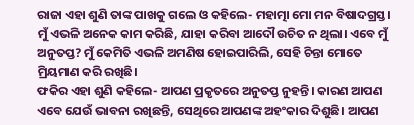ରାଜା ଏହା ଶୁଣି ତାଙ୍କ ପାଖକୁ ଗଲେ ଓ କହିଲେ- ମହାତ୍ମା ମୋ ମନ ବିଷାଦଗ୍ରସ୍ତ। ମୁଁ ଏଭଳି ଅନେକ କାମ କରିଛି, ଯାହା କରିବା ଆଦୌ ଉଚିତ ନ ଥିଲା। ଏବେ ମୁଁ ଅନୁତପ୍ତ? ମୁଁ କେମିତି ଏଭଳି ଅମଣିଷ ହୋଇପାରିଲି, ସେହି ଚିନ୍ତା ମୋତେ ମ୍ରିୟମାଣ କରି ରଖିଛି।
ଫକିର ଏହା ଶୁଣି କହିଲେ- ଆପଣ ପ୍ରକୃତରେ ଅନୁତପ୍ତ ନୁହନ୍ତି। କାରଣ ଆପଣ ଏବେ ଯେଉଁ ଭାବନା ରଖିଛନ୍ତି, ସେଥିରେ ଆପଣଙ୍କ ଅହଂକାର ଦିଶୁଛି। ଆପଣ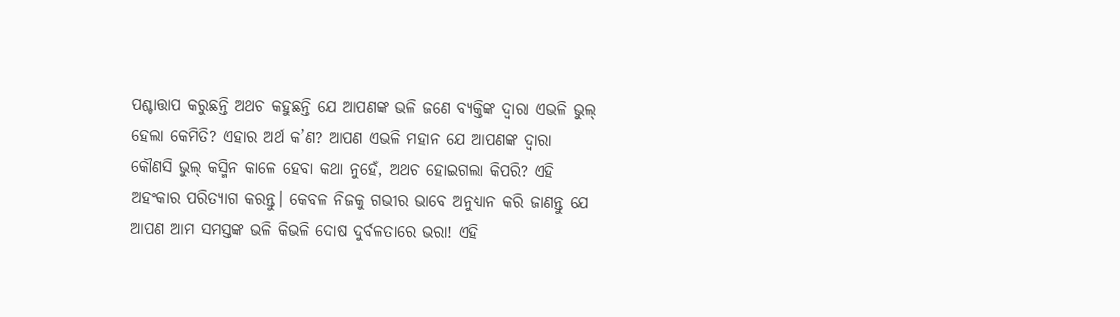ପଶ୍ଚାତ୍ତାପ କରୁଛନ୍ତି ଅଥଚ କହୁଛନ୍ତି ଯେ ଆପଣଙ୍କ ଭଳି ଜଣେ ବ୍ୟକ୍ତିଙ୍କ ଦ୍ବାରା ଏଭଳି ଭୁଲ୍ ହେଲା କେମିତି? ଏହାର ଅର୍ଥ କ’ଣ? ଆପଣ ଏଭଳି ମହାନ ଯେ ଆପଣଙ୍କ ଦ୍ବାରା କୌଣସି ଭୁଲ୍ କସ୍ମିନ କାଳେ ହେବା କଥା ନୁହେଁ, ଅଥଚ ହୋଇଗଲା କିପରି? ଏହି ଅହଂକାର ପରିତ୍ୟାଗ କରନ୍ତୁ। କେବଳ ନିଜକୁ ଗଭୀର ଭାବେ ଅନୁଧ୍ୟାନ କରି ଜାଣନ୍ତୁ ଯେ ଆପଣ ଆମ ସମସ୍ତଙ୍କ ଭଳି କିଭଳି ଦୋଷ ଦୁର୍ବଳତାରେ ଭରା! ଏହି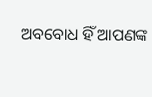ଅବବୋଧ ହିଁ ଆପଣଙ୍କ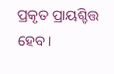ପ୍ରକୃତ ପ୍ରାୟଶ୍ଚିତ୍ତ ହେବ।